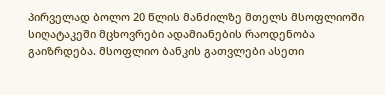პირველად ბოლო 20 წლის მანძილზე მთელს მსოფლიოში სიღატაკეში მცხოვრები ადამიანების რაოდენობა გაიზრდება. მსოფლიო ბანკის გათვლები ასეთი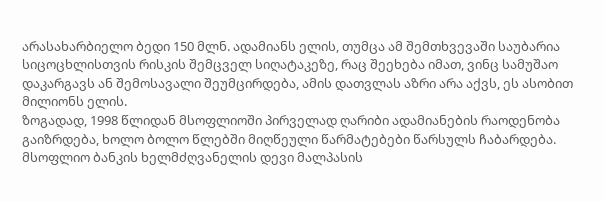არასახარბიელო ბედი 150 მლნ. ადამიანს ელის, თუმცა ამ შემთხვევაში საუბარია სიცოცხლისთვის რისკის შემცველ სიღატაკეზე, რაც შეეხება იმათ, ვინც სამუშაო დაკარგავს ან შემოსავალი შეუმცირდება, ამის დათვლას აზრი არა აქვს, ეს ასობით მილიონს ელის.
ზოგადად, 1998 წლიდან მსოფლიოში პირველად ღარიბი ადამიანების რაოდენობა გაიზრდება, ხოლო ბოლო წლებში მიღწეული წარმატებები წარსულს ჩაბარდება.
მსოფლიო ბანკის ხელმძღვანელის დევი მალპასის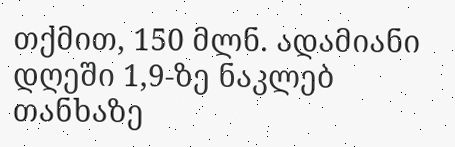თქმით, 150 მლნ. ადამიანი დღეში 1,9-ზე ნაკლებ თანხაზე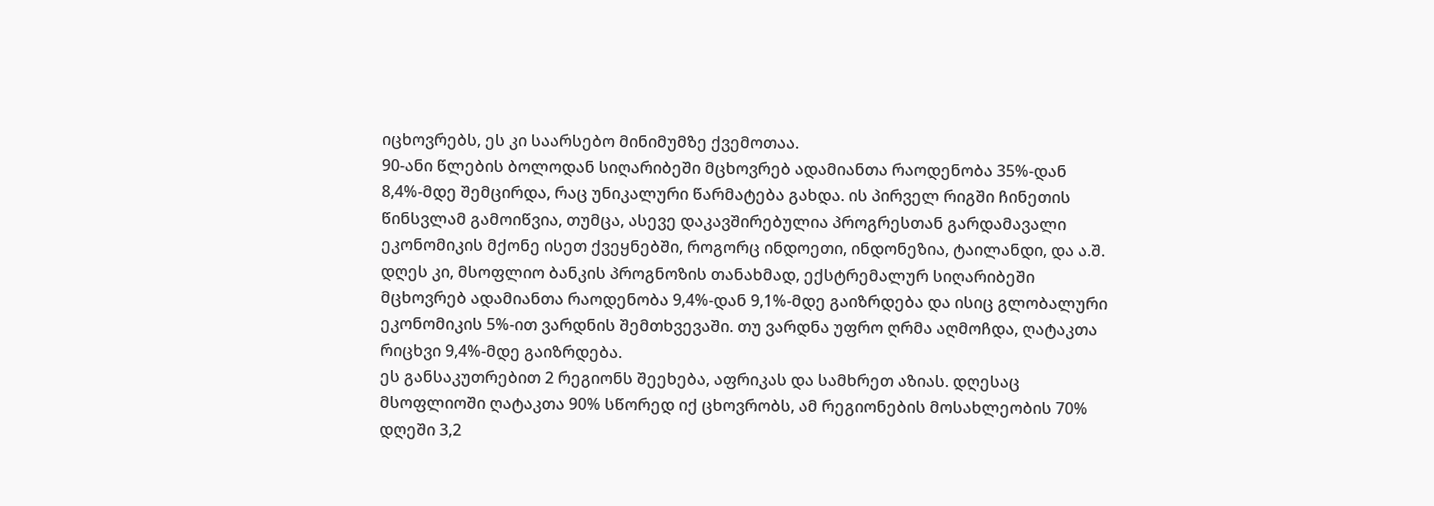იცხოვრებს, ეს კი საარსებო მინიმუმზე ქვემოთაა.
90-ანი წლების ბოლოდან სიღარიბეში მცხოვრებ ადამიანთა რაოდენობა 35%-დან 8,4%-მდე შემცირდა, რაც უნიკალური წარმატება გახდა. ის პირველ რიგში ჩინეთის წინსვლამ გამოიწვია, თუმცა, ასევე დაკავშირებულია პროგრესთან გარდამავალი ეკონომიკის მქონე ისეთ ქვეყნებში, როგორც ინდოეთი, ინდონეზია, ტაილანდი, და ა.შ.
დღეს კი, მსოფლიო ბანკის პროგნოზის თანახმად, ექსტრემალურ სიღარიბეში მცხოვრებ ადამიანთა რაოდენობა 9,4%-დან 9,1%-მდე გაიზრდება და ისიც გლობალური ეკონომიკის 5%-ით ვარდნის შემთხვევაში. თუ ვარდნა უფრო ღრმა აღმოჩდა, ღატაკთა რიცხვი 9,4%-მდე გაიზრდება.
ეს განსაკუთრებით 2 რეგიონს შეეხება, აფრიკას და სამხრეთ აზიას. დღესაც მსოფლიოში ღატაკთა 90% სწორედ იქ ცხოვრობს, ამ რეგიონების მოსახლეობის 70% დღეში 3,2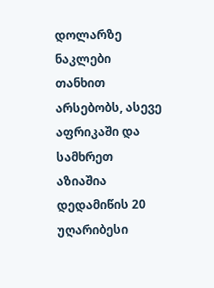დოლარზე ნაკლები თანხით არსებობს, ასევე აფრიკაში და სამხრეთ აზიაშია დედამიწის 20 უღარიბესი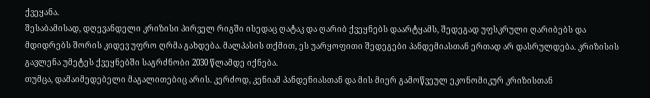ქვეყანა.
შესაბამისად, დღევანდელი კრიზისი პირველ რიგში ისედაც ღატაკ და ღარიბ ქვეყნებს დაარტყამს, შედეგად უფსკრული ღარიბებს და მდიდრებს შორის კიდევ უფრო ღრმა გახდება. მალპასის თქმით, ეს უარყოფითი შედეგები პანდემიასთან ერთად არ დასრულდება. კრიზისის გავლენა უმეტეს ქვეყნებში საგრძნობი 2030 წლამდე იქნება.
თუმცა, დამაიმედებელი მაგალითებიც არის. კერძოდ, კენიამ პანდენიასთან და მის მიერ გამოწვეულ ეკონომიკურ კრიზისთან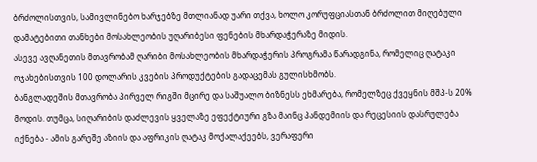ბრძოლისთვის, სამივლინებო ხარჯებზე მთლიანად უარი თქვა, ხოლო კორუფციასთან ბრძოლით მიღებული დამატებითი თანხები მოსახლეობის უღარიბესი ფენების მხარდაჭერაზე მიდის.
ასევე ავღანეთის მთავრობამ ღარიბი მოსახლეობის მხარდაჭერის პროგრამა წარადგინა, რომელიც ღატაკი ოჯახებისთვის 100 დოლარის კვების პროდუქტების გადაცემას გულისხმობს.
ბანგლადეშის მთავრობა პირველ რიგში მცირე და საშუალო ბიზნესს ეხმარება, რომელზეც ქვეყნის მშპ-ს 20% მოდის. თუმცა, სიღარიბის დაძლევის ყველაზე ეფექტიური გზა მაინც პანდემიის და რეცესიის დასრულება იქნება - ამის გარეშე აზიის და აფრიკის ღატაკ მოქალაქეებს, ვერაფერი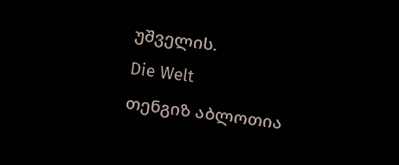უშველის.
Die Welt
თენგიზ აბლოთია